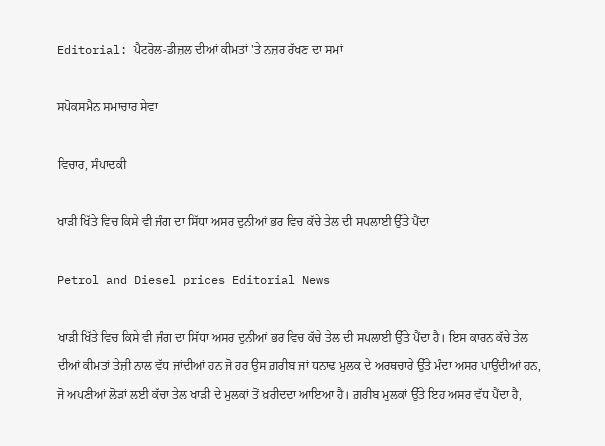Editorial: ਪੈਟਰੋਲ-ਡੀਜ਼ਲ ਦੀਆਂ ਕੀਮਤਾਂ 'ਤੇ ਨਜ਼ਰ ਰੱਖਣ ਦਾ ਸਮਾਂ

ਸਪੋਕਸਮੈਨ ਸਮਾਚਾਰ ਸੇਵਾ

ਵਿਚਾਰ, ਸੰਪਾਦਕੀ

ਖਾੜੀ ਖਿੱਤੇ ਵਿਚ ਕਿਸੇ ਵੀ ਜੰਗ ਦਾ ਸਿੱਧਾ ਅਸਰ ਦੁਨੀਆਂ ਭਰ ਵਿਚ ਕੱਚੇ ਤੇਲ ਦੀ ਸਪਲਾਈ ਉੱਤੇ ਪੈਂਦਾ

Petrol and Diesel prices Editorial News

ਖਾੜੀ ਖਿੱਤੇ ਵਿਚ ਕਿਸੇ ਵੀ ਜੰਗ ਦਾ ਸਿੱਧਾ ਅਸਰ ਦੁਨੀਆਂ ਭਰ ਵਿਚ ਕੱਚੇ ਤੇਲ ਦੀ ਸਪਲਾਈ ਉੱਤੇ ਪੈਂਦਾ ਹੈ। ਇਸ ਕਾਰਨ ਕੱਚੇ ਤੇਲ ਦੀਆਂ ਕੀਮਤਾਂ ਤੇਜ਼ੀ ਨਾਲ ਵੱਧ ਜਾਂਦੀਆਂ ਹਨ ਜੋ ਹਰ ਉਸ ਗ਼ਰੀਬ ਜਾਂ ਧਨਾਢ ਮੁਲਕ ਦੇ ਅਰਥਚਾਰੇ ਉੱਤੇ ਮੰਦਾ ਅਸਰ ਪਾਉਂਦੀਆਂ ਹਨ, ਜੋ ਅਪਣੀਆਂ ਲੋੜਾਂ ਲਈ ਕੱਚਾ ਤੇਲ ਖਾੜੀ ਦੇ ਮੁਲਕਾਂ ਤੋਂ ਖ਼ਰੀਦਦਾ ਆਇਆ ਹੈ। ਗ਼ਰੀਬ ਮੁਲਕਾਂ ਉੱਤੇ ਇਹ ਅਸਰ ਵੱਧ ਪੈਂਦਾ ਹੈ,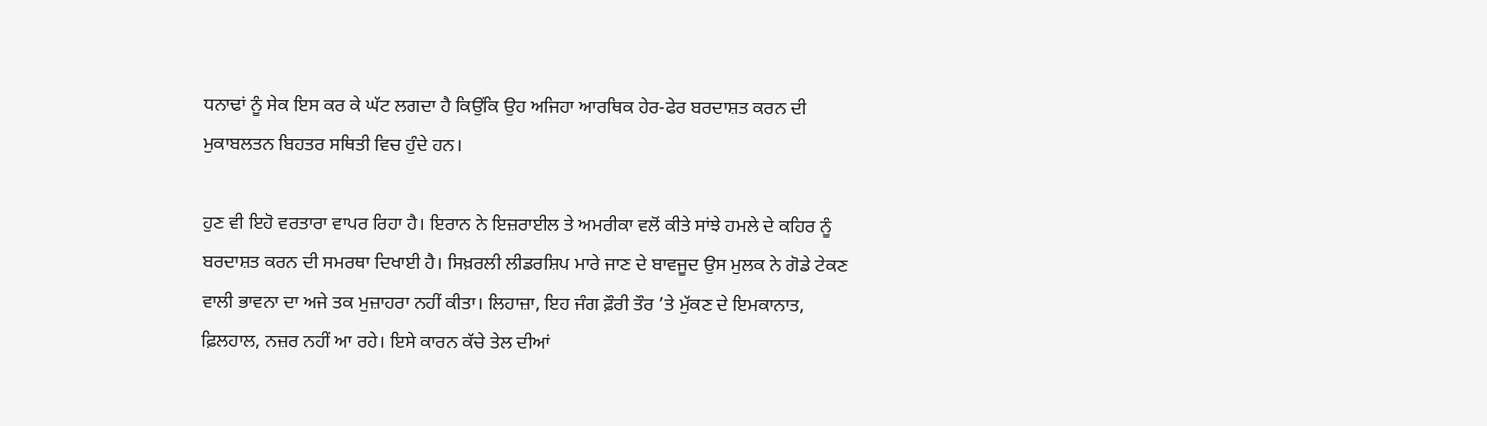ਧਨਾਢਾਂ ਨੂੰ ਸੇਕ ਇਸ ਕਰ ਕੇ ਘੱਟ ਲਗਦਾ ਹੈ ਕਿਉਂਕਿ ਉਹ ਅਜਿਹਾ ਆਰਥਿਕ ਹੇਰ-ਫੇਰ ਬਰਦਾਸ਼ਤ ਕਰਨ ਦੀ ਮੁਕਾਬਲਤਨ ਬਿਹਤਰ ਸਥਿਤੀ ਵਿਚ ਹੁੰਦੇ ਹਨ।

ਹੁਣ ਵੀ ਇਹੋ ਵਰਤਾਰਾ ਵਾਪਰ ਰਿਹਾ ਹੈ। ਇਰਾਨ ਨੇ ਇਜ਼ਰਾਈਲ ਤੇ ਅਮਰੀਕਾ ਵਲੋਂ ਕੀਤੇ ਸਾਂਝੇ ਹਮਲੇ ਦੇ ਕਹਿਰ ਨੂੰ ਬਰਦਾਸ਼ਤ ਕਰਨ ਦੀ ਸਮਰਥਾ ਦਿਖਾਈ ਹੈ। ਸਿਖ਼ਰਲੀ ਲੀਡਰਸ਼ਿਪ ਮਾਰੇ ਜਾਣ ਦੇ ਬਾਵਜੂਦ ਉਸ ਮੁਲਕ ਨੇ ਗੋਡੇ ਟੇਕਣ ਵਾਲੀ ਭਾਵਨਾ ਦਾ ਅਜੇ ਤਕ ਮੁਜ਼ਾਹਰਾ ਨਹੀਂ ਕੀਤਾ। ਲਿਹਾਜ਼ਾ, ਇਹ ਜੰਗ ਫ਼ੌਰੀ ਤੌਰ ’ਤੇ ਮੁੱਕਣ ਦੇ ਇਮਕਾਨਾਤ, ਫ਼ਿਲਹਾਲ, ਨਜ਼ਰ ਨਹੀਂ ਆ ਰਹੇ। ਇਸੇ ਕਾਰਨ ਕੱਚੇ ਤੇਲ ਦੀਆਂ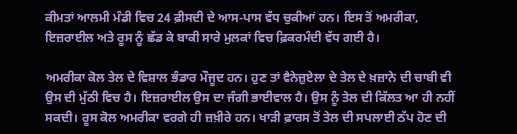ਕੀਮਤਾਂ ਆਲਮੀ ਮੰਡੀ ਵਿਚ 24 ਫ਼ੀਸਦੀ ਦੇ ਆਸ-ਪਾਸ ਵੱਧ ਚੁਕੀਆਂ ਹਨ। ਇਸ ਤੋਂ ਅਮਰੀਕਾ, ਇਜ਼ਰਾਈਲ ਅਤੇ ਰੂਸ ਨੂੰ ਛੱਡ ਕੇ ਬਾਕੀ ਸਾਰੇ ਮੁਲਕਾਂ ਵਿਚ ਫ਼ਿਕਰਮੰਦੀ ਵੱਧ ਗਈ ਹੈ।

ਅਮਰੀਕਾ ਕੋਲ ਤੇਲ ਦੇ ਵਿਸ਼ਾਲ ਭੰਡਾਰ ਮੌਜੂਦ ਹਨ। ਹੁਣ ਤਾਂ ਵੈਨੇਜ਼ੁਏਲਾ ਦੇ ਤੇਲ ਦੇ ਖ਼ਜ਼ਾਨੇ ਦੀ ਚਾਬੀ ਵੀ ਉਸ ਦੀ ਮੁੱਠੀ ਵਿਚ ਹੈ। ਇਜ਼ਰਾਈਲ ਉਸ ਦਾ ਜੰਗੀ ਭਾਈਵਾਲ ਹੈ। ਉਸ ਨੂੰ ਤੇਲ ਦੀ ਕਿੱਲਤ ਆ ਹੀ ਨਹੀਂ ਸਕਦੀ। ਰੂਸ ਕੋਲ ਅਮਰੀਕਾ ਵਰਗੇ ਹੀ ਜ਼ਖ਼ੀਰੇ ਹਨ। ਖਾੜੀ ਫ਼ਾਰਸ ਤੋਂ ਤੇਲ ਦੀ ਸਪਲਾਈ ਠੱਪ ਹੋਣ ਦੀ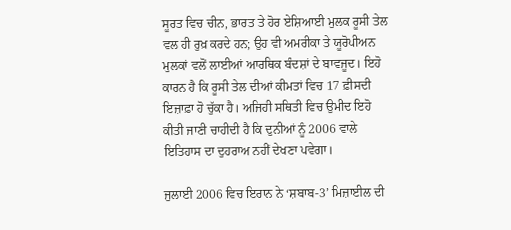ਸੂਰਤ ਵਿਚ ਚੀਨ, ਭਾਰਤ ਤੇ ਹੋਰ ਏਸ਼ਿਆਈ ਮੁਲਕ ਰੂਸੀ ਤੇਲ ਵਲ ਹੀ ਰੁਖ਼ ਕਰਦੇ ਹਨ; ਉਹ ਵੀ ਅਮਰੀਕਾ ਤੇ ਯੂਰੋਪੀਅਨ ਮੁਲਕਾਂ ਵਲੋਂ ਲਾਈਆਂ ਆਰਥਿਕ ਬੰਦਸ਼ਾਂ ਦੇ ਬਾਵਜੂਦ। ਇਹੋ ਕਾਰਨ ਹੈ ਕਿ ਰੂਸੀ ਤੇਲ ਦੀਆਂ ਕੀਮਤਾਂ ਵਿਚ 17 ਫ਼ੀਸਦੀ ਇਜ਼ਾਫ਼ਾ ਹੋ ਚੁੱਕਾ ਹੈ। ਅਜਿਹੀ ਸਥਿਤੀ ਵਿਚ ਉਮੀਦ ਇਹੋ ਕੀਤੀ ਜਾਣੀ ਚਾਹੀਦੀ ਹੈ ਕਿ ਦੁਨੀਆਂ ਨੂੰ 2006 ਵਾਲੇ ਇਤਿਹਾਸ ਦਾ ਦੁਹਰਾਅ ਨਹੀਂ ਦੇਖਣਾ ਪਵੇਗਾ।

ਜੁਲਾਈ 2006 ਵਿਚ ਇਰਾਨ ਨੇ ‘ਸ਼ਬਾਬ-3’ ਮਿਜ਼ਾਈਲ ਦੀ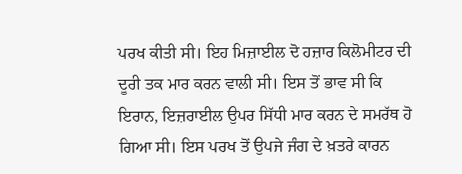ਪਰਖ ਕੀਤੀ ਸੀ। ਇਹ ਮਿਜ਼ਾਈਲ ਦੋ ਹਜ਼ਾਰ ਕਿਲੋਮੀਟਰ ਦੀ ਦੂਰੀ ਤਕ ਮਾਰ ਕਰਨ ਵਾਲੀ ਸੀ। ਇਸ ਤੋਂ ਭਾਵ ਸੀ ਕਿ ਇਰਾਨ, ਇਜ਼ਰਾਈਲ ਉਪਰ ਸਿੱਧੀ ਮਾਰ ਕਰਨ ਦੇ ਸਮਰੱਥ ਹੋ ਗਿਆ ਸੀ। ਇਸ ਪਰਖ ਤੋਂ ਉਪਜੇ ਜੰਗ ਦੇ ਖ਼ਤਰੇ ਕਾਰਨ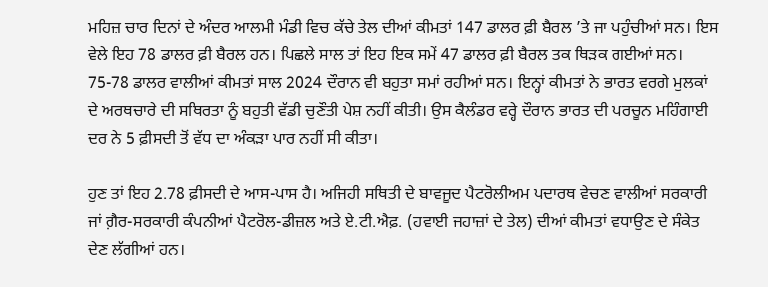ਮਹਿਜ਼ ਚਾਰ ਦਿਨਾਂ ਦੇ ਅੰਦਰ ਆਲਮੀ ਮੰਡੀ ਵਿਚ ਕੱਚੇ ਤੇਲ ਦੀਆਂ ਕੀਮਤਾਂ 147 ਡਾਲਰ ਫ਼ੀ ਬੈਰਲ ’ਤੇ ਜਾ ਪਹੁੰਚੀਆਂ ਸਨ। ਇਸ ਵੇਲੇ ਇਹ 78 ਡਾਲਰ ਫ਼ੀ ਬੈਰਲ ਹਨ। ਪਿਛਲੇ ਸਾਲ ਤਾਂ ਇਹ ਇਕ ਸਮੇਂ 47 ਡਾਲਰ ਫ਼ੀ ਬੈਰਲ ਤਕ ਥਿੜਕ ਗਈਆਂ ਸਨ। 75-78 ਡਾਲਰ ਵਾਲੀਆਂ ਕੀਮਤਾਂ ਸਾਲ 2024 ਦੌਰਾਨ ਵੀ ਬਹੁਤਾ ਸਮਾਂ ਰਹੀਆਂ ਸਨ। ਇਨ੍ਹਾਂ ਕੀਮਤਾਂ ਨੇ ਭਾਰਤ ਵਰਗੇ ਮੁਲਕਾਂ ਦੇ ਅਰਥਚਾਰੇ ਦੀ ਸਥਿਰਤਾ ਨੂੰ ਬਹੁਤੀ ਵੱਡੀ ਚੁਣੌਤੀ ਪੇਸ਼ ਨਹੀਂ ਕੀਤੀ। ਉਸ ਕੈਲੰਡਰ ਵਰ੍ਹੇ ਦੌਰਾਨ ਭਾਰਤ ਦੀ ਪਰਚੂਨ ਮਹਿੰਗਾਈ ਦਰ ਨੇ 5 ਫ਼ੀਸਦੀ ਤੋਂ ਵੱਧ ਦਾ ਅੰਕੜਾ ਪਾਰ ਨਹੀਂ ਸੀ ਕੀਤਾ।

ਹੁਣ ਤਾਂ ਇਹ 2.78 ਫ਼ੀਸਦੀ ਦੇ ਆਸ-ਪਾਸ ਹੈ। ਅਜਿਹੀ ਸਥਿਤੀ ਦੇ ਬਾਵਜੂਦ ਪੈਟਰੋਲੀਅਮ ਪਦਾਰਥ ਵੇਚਣ ਵਾਲੀਆਂ ਸਰਕਾਰੀ ਜਾਂ ਗ਼ੈਰ-ਸਰਕਾਰੀ ਕੰਪਨੀਆਂ ਪੈਟਰੋਲ-ਡੀਜ਼ਲ ਅਤੇ ਏ.ਟੀ.ਐਫ਼. (ਹਵਾਈ ਜਹਾਜ਼ਾਂ ਦੇ ਤੇਲ) ਦੀਆਂ ਕੀਮਤਾਂ ਵਧਾਉਣ ਦੇ ਸੰਕੇਤ ਦੇਣ ਲੱਗੀਆਂ ਹਨ।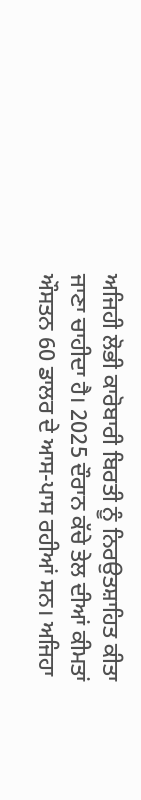ਅਜਿਹੀ ਲੋਭੀ ਕਾਰੋਬਾਰੀ ਬਿਰਤੀ ਨੂੰ ਨਿਰਉਤਸ਼ਾਹਿਤ ਕੀਤਾ ਜਾਣਾ ਚਾਹੀਦਾ ਹੈ। 2025 ਦੌਰਾਨ ਕੱਚੇ ਤੇਲ ਦੀਆਂ ਕੀਮਤਾਂ ਔਸਤਨ 60 ਡਾਲਰ ਦੇ ਆਸ-ਪਾਸ ਰਹੀਆਂ ਸਨ। ਅਜਿਹਾ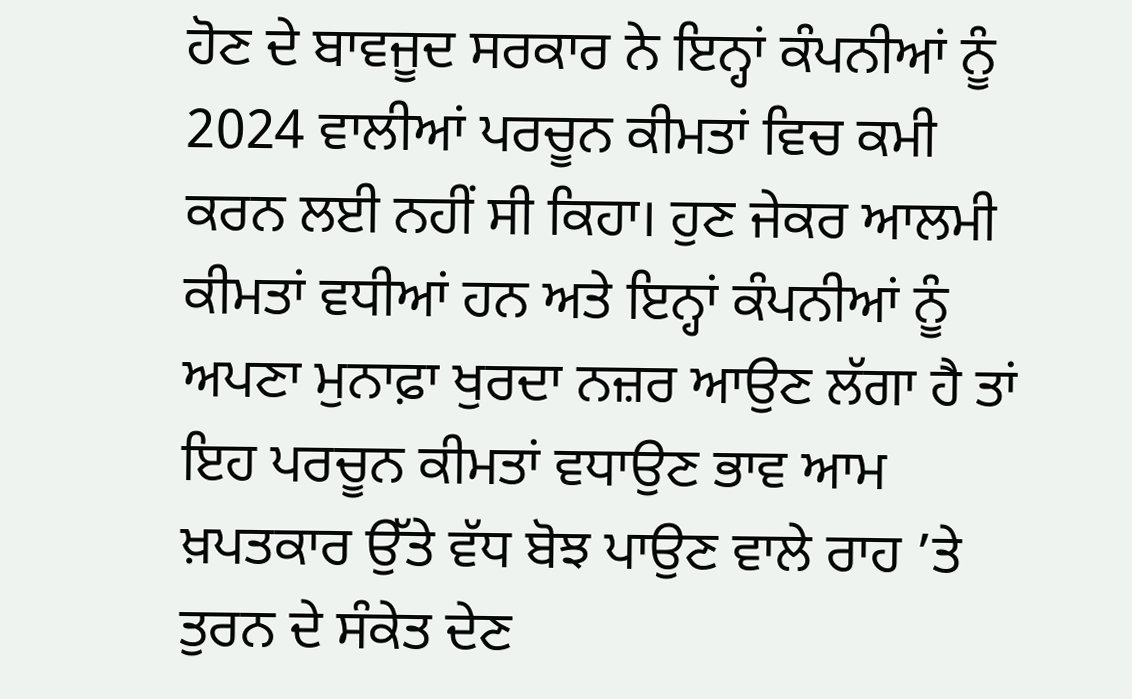ਹੋਣ ਦੇ ਬਾਵਜੂਦ ਸਰਕਾਰ ਨੇ ਇਨ੍ਹਾਂ ਕੰਪਨੀਆਂ ਨੂੰ 2024 ਵਾਲੀਆਂ ਪਰਚੂਨ ਕੀਮਤਾਂ ਵਿਚ ਕਮੀ ਕਰਨ ਲਈ ਨਹੀਂ ਸੀ ਕਿਹਾ। ਹੁਣ ਜੇਕਰ ਆਲਮੀ ਕੀਮਤਾਂ ਵਧੀਆਂ ਹਨ ਅਤੇ ਇਨ੍ਹਾਂ ਕੰਪਨੀਆਂ ਨੂੰ ਅਪਣਾ ਮੁਨਾਫ਼ਾ ਖੁਰਦਾ ਨਜ਼ਰ ਆਉਣ ਲੱਗਾ ਹੈ ਤਾਂ ਇਹ ਪਰਚੂਨ ਕੀਮਤਾਂ ਵਧਾਉਣ ਭਾਵ ਆਮ ਖ਼ਪਤਕਾਰ ਉੱਤੇ ਵੱਧ ਬੋਝ ਪਾਉਣ ਵਾਲੇ ਰਾਹ ’ਤੇ ਤੁਰਨ ਦੇ ਸੰਕੇਤ ਦੇਣ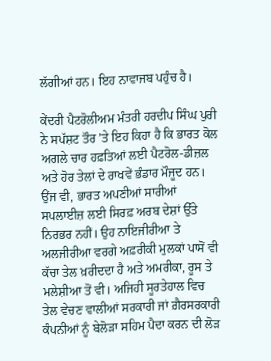ਲੱਗੀਆਂ ਹਨ। ਇਹ ਨਾਵਾਜਬ ਪਹੁੰਚ ਹੈ।

ਕੇਂਦਰੀ ਪੈਟਰੋਲੀਅਮ ਮੰਤਰੀ ਹਰਦੀਪ ਸਿੰਘ ਪੁਰੀ ਨੇ ਸਪੱਸ਼ਟ ਤੌਰ ’ਤੇ ਇਹ ਕਿਹਾ ਹੈ ਕਿ ਭਾਰਤ ਕੋਲ ਅਗਲੇ ਚਾਰ ਹਫ਼ਤਿਆਂ ਲਈ ਪੈਟਰੋਲ-ਡੀਜ਼ਲ ਅਤੇ ਹੋਰ ਤੇਲਾਂ ਦੇ ਰਾਖਵੇਂ ਭੰਡਾਰ ਮੌਜੂਦ ਹਨ। ਉਂਜ ਵੀ, ਭਾਰਤ ਅਪਣੀਆਂ ਸਾਰੀਆਂ ਸਪਲਾਈਜ਼ ਲਈ ਸਿਰਫ਼ ਅਰਬ ਦੇਸ਼ਾਂ ਉੱਤੇ ਨਿਰਭਰ ਨਹੀਂ। ਉਹ ਨਾਇਜੀਰੀਆ ਤੇ ਅਲਜੀਰੀਆ ਵਰਗੇ ਅਫ਼ਰੀਕੀ ਮੁਲਕਾਂ ਪਾਸੋਂ ਵੀ ਕੱਚਾ ਤੇਲ ਖ਼ਰੀਦਦਾ ਹੈ ਅਤੇ ਅਮਰੀਕਾ, ਰੂਸ ਤੇ ਮਲੇਸ਼ੀਆ ਤੋਂ ਵੀ। ਅਜਿਹੀ ਸੂਰਤੇਹਾਲ ਵਿਚ ਤੇਲ ਵੇਚਣ ਵਾਲੀਆਂ ਸਰਕਾਰੀ ਜਾਂ ਗ਼ੈਰਸਰਕਾਰੀ ਕੰਪਨੀਆਂ ਨੂੰ ਬੇਲੋੜਾ ਸਹਿਮ ਪੈਦਾ ਕਰਨ ਦੀ ਲੋੜ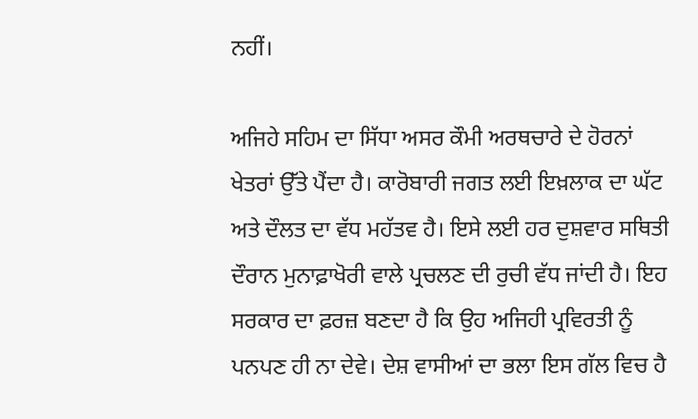ਨਹੀਂ।

ਅਜਿਹੇ ਸਹਿਮ ਦਾ ਸਿੱਧਾ ਅਸਰ ਕੌਮੀ ਅਰਥਚਾਰੇ ਦੇ ਹੋਰਨਾਂ ਖੇਤਰਾਂ ਉੱਤੇ ਪੈਂਦਾ ਹੈ। ਕਾਰੋਬਾਰੀ ਜਗਤ ਲਈ ਇਖ਼ਲਾਕ ਦਾ ਘੱਟ ਅਤੇ ਦੌਲਤ ਦਾ ਵੱਧ ਮਹੱਤਵ ਹੈ। ਇਸੇ ਲਈ ਹਰ ਦੁਸ਼ਵਾਰ ਸਥਿਤੀ ਦੌਰਾਨ ਮੁਨਾਫ਼ਾਖੋਰੀ ਵਾਲੇ ਪ੍ਰਚਲਣ ਦੀ ਰੁਚੀ ਵੱਧ ਜਾਂਦੀ ਹੈ। ਇਹ ਸਰਕਾਰ ਦਾ ਫ਼ਰਜ਼ ਬਣਦਾ ਹੈ ਕਿ ਉਹ ਅਜਿਹੀ ਪ੍ਰਵਿਰਤੀ ਨੂੰ ਪਨਪਣ ਹੀ ਨਾ ਦੇਵੇ। ਦੇਸ਼ ਵਾਸੀਆਂ ਦਾ ਭਲਾ ਇਸ ਗੱਲ ਵਿਚ ਹੈ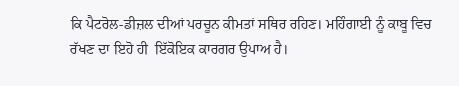ਕਿ ਪੈਟਰੋਲ-ਡੀਜ਼ਲ ਦੀਆਂ ਪਰਚੂਨ ਕੀਮਤਾਂ ਸਥਿਰ ਰਹਿਣ। ਮਹਿੰਗਾਈ ਨੂੰ ਕਾਬੂ ਵਿਚ ਰੱਖਣ ਦਾ ਇਹੋ ਹੀ  ਇੱਕੋਇਕ ਕਾਰਗਰ ਉਪਾਅ ਹੈ।